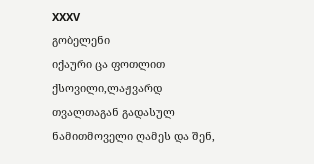XXXV
გობელენი
იქაური ცა ფოთლით ქსოვილი,ლაჟვარდ თვალთაგან გადასულ ნამითმოველი ღამეს და შენ,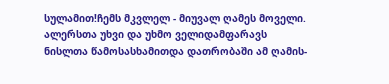სულამით!ჩემს მკვლელ - მიუვალ ღამეს მოველი.
ალერსთა უხვი და უხმო ველიდამფარავს ნისლთა წამოსასხამითდა დათრობაში ამ ღამის-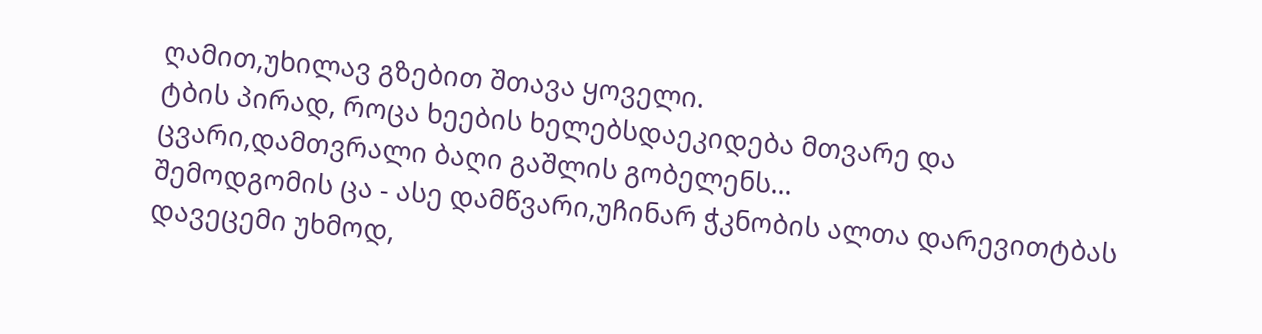ღამით,უხილავ გზებით შთავა ყოველი.
ტბის პირად, როცა ხეების ხელებსდაეკიდება მთვარე და ცვარი,დამთვრალი ბაღი გაშლის გობელენს...
შემოდგომის ცა - ასე დამწვარი,უჩინარ ჭკნობის ალთა დარევითტბას დავეცემი უხმოდ,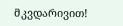მკვდარივით!